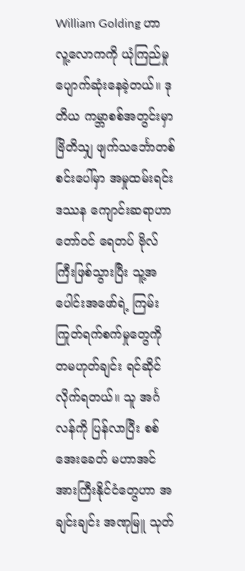William Golding ဟာ လူ့လောကကို ယုံကြည်မှု ပျောက်ဆုံးနေခဲ့တယ်။ ဒုတိယ ကမ္ဘာစစ်အတွင်းမှာ ဗြိတိသျှ ဖျက်သင်္ဘောတစ်စင်းပေါ်မှာ အမှုထမ်းရင်း ဒဿန ကျောင်းဆရာဟာ တော်ဝင် ရေတပ် ဗိုလ်ကြီးဖြစ်သွားပြီး သူ့အပေါင်းအဖော်ရဲ့ ကြမ်းကြုတ်ရက်စက်မှုတွေကို တမဟုတ်ချင်း ရင်ဆိုင်လိုက်ရတယ်။ သူ အင်္ဂလန်ကို ပြန်လာပြီး စစ်အေးခေတ် မဟာအင်အားကြီးနိုင်ငံတွေဟာ အချင်းချင်း အဏုမြူ သုတ်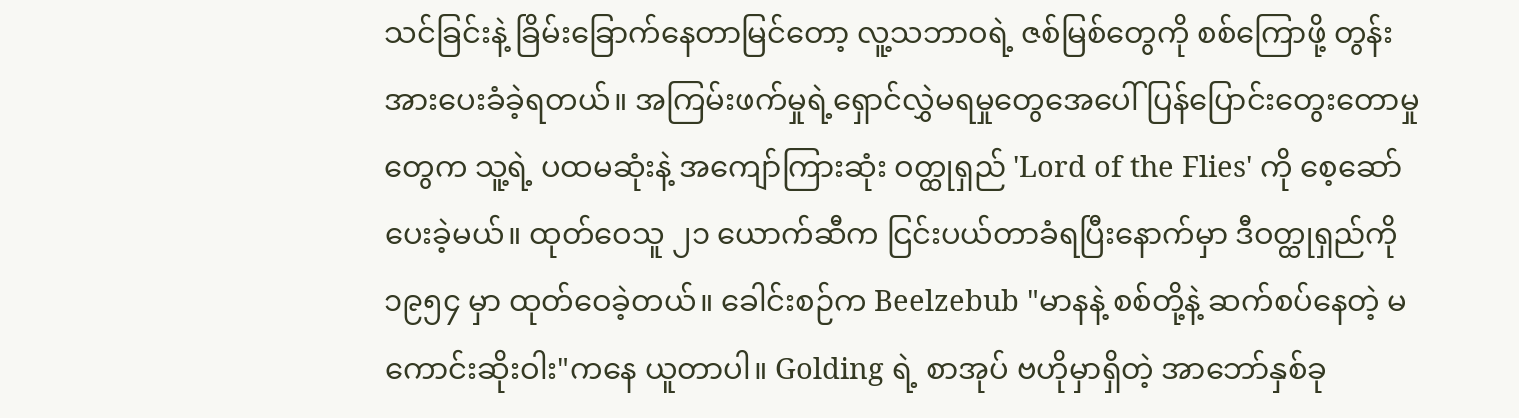သင်ခြင်းနဲ့ ခြိမ်းခြောက်နေတာမြင်တော့ လူ့သဘာဝရဲ့ ဇစ်မြစ်တွေကို စစ်ကြောဖို့ တွန်းအားပေးခံခဲ့ရတယ်။ အကြမ်းဖက်မှုရဲ့ရှောင်လွှဲမရမှုတွေအေပေါ် ပြန်ပြောင်းတွေးတောမှုတွေက သူ့ရဲ့ ပထမဆုံးနဲ့ အကျော်ကြားဆုံး ဝတ္ထုရှည် 'Lord of the Flies' ကို စေ့ဆော်ပေးခဲ့မယ်။ ထုတ်ဝေသူ ၂၁ ယောက်ဆီက ငြင်းပယ်တာခံရပြီးနောက်မှာ ဒီဝတ္ထုရှည်ကို ၁၉၅၄ မှာ ထုတ်ဝေခဲ့တယ်။ ခေါင်းစဉ်က Beelzebub "မာနနဲ့ စစ်တို့နဲ့ ဆက်စပ်နေတဲ့ မကောင်းဆိုးဝါး"ကနေ ယူတာပါ။ Golding ရဲ့ စာအုပ် ဗဟိုမှာရှိတဲ့ အာဘော်နှစ်ခု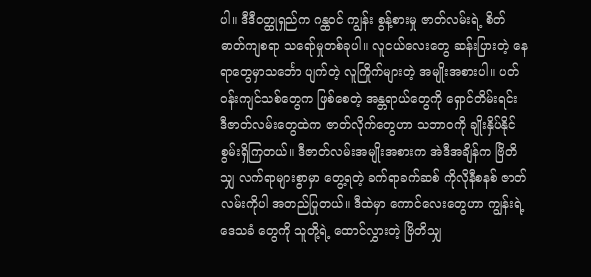ပါ။ ဒီဒီဝတ္ထုရှည်က ဂန္ထဝင် ကျွန်း စွန့်စားမှု ဇာတ်လမ်းရဲ့ စိတ်ဓာတ်ကျစရာ သရော်မှုတစ်ခုပါ။ လူငယ်လေးတွေ ဆန်းပြားတဲ့ နေရာတွေမှာသင်္ဘော ပျက်တဲ့ လူကြိုက်များတဲ့ အမျိုးအစားပါ။ ပတ်ဝန်းကျင်သစ်တွေက ဖြစ်စေတဲ့ အန္တရာယ်တွေကို ရှောင်တိမ်းရင်း ဒီဇာတ်လမ်းတွေထဲက ဇာတ်လိုက်တွေဟာ သဘာဝကို ချိုးနှိပ်နိုင်စွမ်းရှိကြတယ်။ ဒီဇာတ်လမ်းအမျိုးအစားက အဲဒီအချိန်က ဗြိတိသျှ လက်ရာများစွာမှာ တွေ့ရတဲ့ ခက်ရာခက်ဆစ် ကိုလိုနီစနစ် ဇာတ်လမ်းကိုပါ အတည်ပြုတယ်။ ဒီထဲမှာ ကောင်လေးတွေဟာ ကျွန်းရဲ့ ဒေသခံ တွေကို သူတို့ရဲ့ ထောင်လွှားတဲ့ ဗြိတိသျှ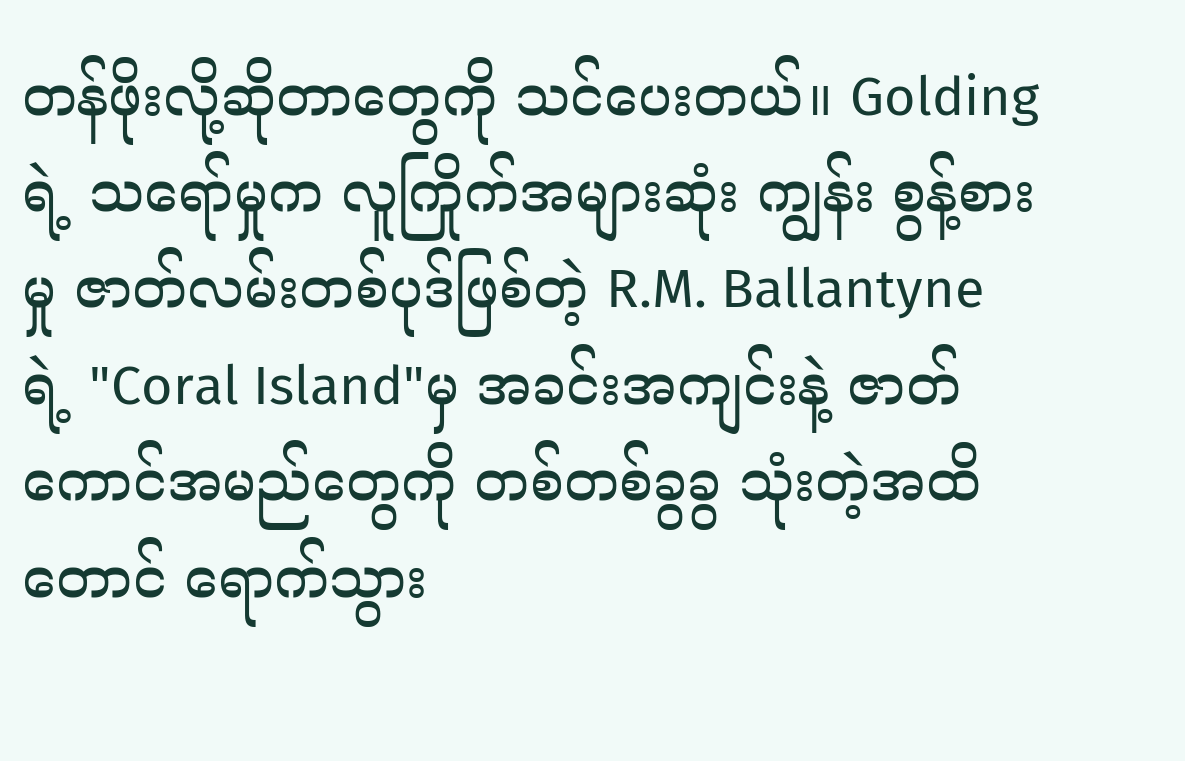တန်ဖိုးလို့ဆိုတာတွေကို သင်ပေးတယ်။ Golding ရဲ့ သရော်မှုက လူကြိုက်အများဆုံး ကျွန်း စွန့်စားမှု ဇာတ်လမ်းတစ်ပုဒ်ဖြစ်တဲ့ R.M. Ballantyne ရဲ့ "Coral Island"မှ အခင်းအကျင်းနဲ့ ဇာတ်ကောင်အမည်တွေကို တစ်တစ်ခွခွ သုံးတဲ့အထိတောင် ရောက်သွား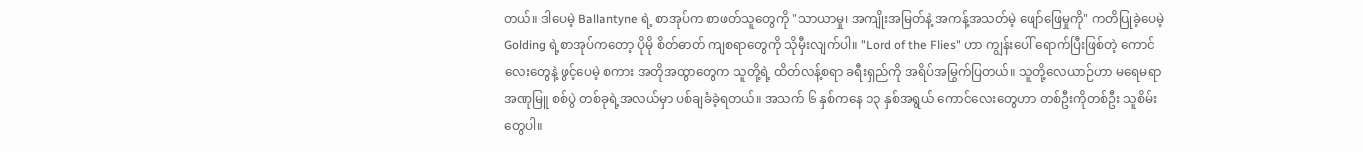တယ်။ ဒါပေမဲ့ Ballantyne ရဲ့ စာအုပ်က စာဖတ်သူတွေကို "သာယာမှု၊ အကျိုးအမြတ်နဲ့ အကန့်အသတ်မဲ့ ဖျော်ဖြေမှုကို" ကတိပြုခဲ့ပေမဲ့ Golding ရဲ့စာအုပ်ကတော့ ပိုမို စိတ်ဓာတ် ကျစရာတွေကို သိုမှီးလျက်ပါ။ "Lord of the Flies" ဟာ ကျွန်းပေါ် ရောက်ပြီးဖြစ်တဲ့ ကောင်လေးတွေနဲ့ ဖွင့်ပေမဲ့ စကား အတိုအထွာတွေက သူတို့ရဲ့ ထိတ်လန့်စရာ ခရီးရှည်ကို အရိပ်အမြွက်ပြတယ်။ သူတို့လေယာဉ်ဟာ မရေမရာ အဏုမြူ စစ်ပွဲ တစ်ခုရဲ့အလယ်မှာ ပစ်ချခံခဲ့ရတယ်။ အသက် ၆ နှစ်ကနေ ၁၃ နှစ်အရွယ် ကောင်လေးတွေဟာ တစ်ဦးကိုတစ်ဦး သူစိမ်းတွေပါ။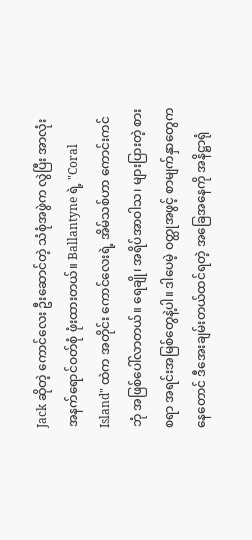Jack ဆိုတဲ့ ကောင်လေး ဦးဆောင်တဲ့ သံစုံအဖွဲက လွဲပြီး အာလုံး အနက်ရောင်ဝတ်စုံ ဖုံးထားတယ်။ Ballantyne ရဲ့ "Coral Island" ထဲက အတိုင်း ကောင်လေးရဲ့ အိမ်သစ်ဟာ ကောင်းကင်ဘုံ အဖြစ်ပေါ်လာတယ်။ ရေချို၊ အရိပ်အာဝါသ၊ များပြားတဲ့ စားစရာ အရင်းအမြစ်တွေနဲ့ပါ။ ဒါပေမဲ့ ဝတ္ထုအဖွင့် စာမျက်နှာတွေကနေတောင် ဒီအေးချမ်းတယ်ထင်ရတဲ့ အခြေအနေကို အနိဋ္ဌာရုံ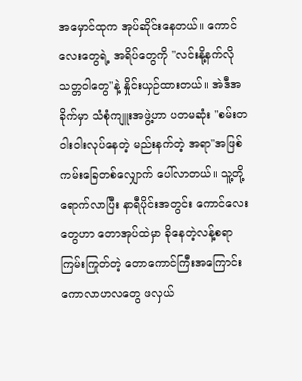အမှောင်ထုက အုပ်ဆိုင်းနေတယ်။ ကောင်လေးတွေရဲ့ အရိပ်တွေကို "လင်းနို့နက်လို သတ္တဝါတွေ"နဲ့ နှိုင်းယှဉ်ထားတယ်။ အဲဒီအခိုက်မှာ သံစုံကျူးအဖွဲ့ဟာ ပတမဆုံး "စမ်းတဝါးဝါးလုပ်နေတဲ့ မည်းနက်တဲ့ အရာ"အဖြစ် ကမ်းခြေတစ်လျှောက် ပေါ်လာတယ်။ သူ့တို့ရောက်လာပြီး နာရီပိုင်းအတွင်း ကောင်လေးတွေဟာ တောအုပ်ထဲမှာ ခိုနေတဲ့လန့်စရာ ကြမ်းကြုတ်တဲ့ တောကောင်ကြီးအကြောင်း ကောလာဟလတွေ ဖလှယ်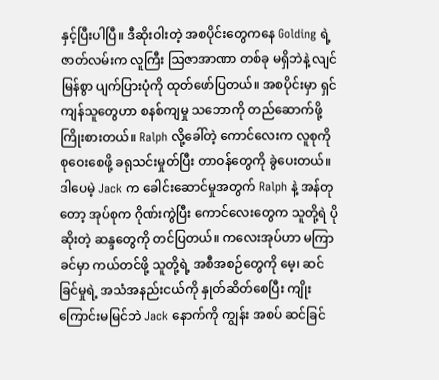နှင့်ပြီးပါပြီ။ ဒီဆိုးဝါးတဲ့ အစပိုင်းတွေကနေ Golding ရဲ့ ဇာတ်လမ်းက လူကြီး ဩဇာအာဏာ တစ်ခု မရှိဘဲနဲ့ လျင်မြန်စွာ ပျက်ပြားပုံကို ထုတ်ဖော်ပြတယ်။ အစပိုင်းမှာ ရှင်ကျန်သူတွေဟာ စနစ်ကျမှု သဘောကို တည်ဆောက်ဖို့ ကြိုးစားတယ်။ Ralph လို့ခေါ်တဲ့ ကောင်လေးက လူစုကို စုဝေးစေဖို့ ခရုသင်းမှုတ်ပြီး တာဝန်တွေကို ခွဲပေးတယ်။ ဒါပေမဲ့ Jack က ခေါင်းဆောင်မှုအတွက် Ralph နဲ့ အန်တုတော့ အုပ်စုက ဂိုဏ်းကွဲပြီး ကောင်လေးတွေက သူတို့ရဲ ပိုဆိုးတဲ့ ဆန္ဒတွေကို တင်ပြတယ်။ ကလေးအုပ်ဟာ မကြာခင်မှာ ကယ်တင်ဖို့ သူတို့ရဲ့ အစီအစဉ်တွေကို မေ့၊ ဆင်ခြင်မှုရဲ့ အသံအနည်းငယ်ကို နှုတ်ဆိတ်စေပြီး ကျိုးကြောင်းမမြင်ဘဲ Jack နောက်ကို ကျွန်း အစပ် ဆင်ခြင်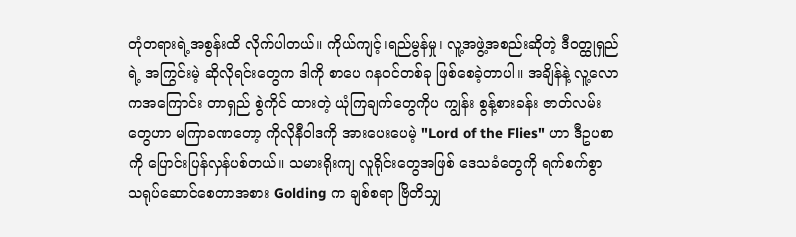တုံတရားရဲ့အစွန်းထိ လိုက်ပါတယ်။ ကိုယ်ကျင့်၊ရည်မွန်မှု၊ လူ့အဖွဲ့အစည်းဆိုတဲ့ ဒီဝတ္ထုရှည်ရဲ့ အကြွင်းမဲ့ ဆိုလိုရင်းတွေက ဒါကို စာပေ ဂနဝင်တစ်ခု ဖြစ်စေခဲ့တာပါ။ အချိန်နဲ့ လူ့လောကအကြောင်း တာရှည် စွဲကိုင် ထားတဲ့ ယုံကြချက်တွေကိုပ ကျွန်း စွန့်စားခန်း ဇာတ်လမ်းတွေဟာ မကြာခဏတော့ ကိုလိုနီဝါဒကို အားပေးပေမဲ့ "Lord of the Flies" ဟာ ဒီဥပစာကို ပြောင်းပြန်လှန်ပစ်တယ်။ သမားရိုးကျ လူရိုင်းတွေအဖြစ် ဒေသခံတွေကို ရက်စက်စွာ သရုပ်ဆောင်စေတာအစား Golding က ချစ်စရာ ဗြိတိသျှ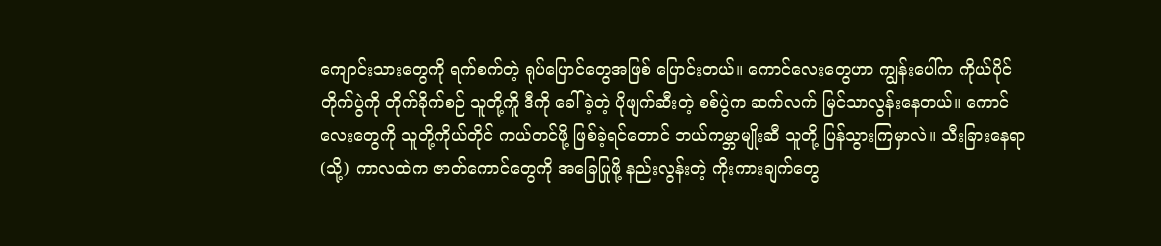ကျောင်းသားတွေကို ရက်စက်တဲ့ ရုပ်ပြောင်တွေအဖြစ် ပြောင်းတယ်။ ကောင်လေးတွေဟာ ကျွန်းပေါ်က ကိုယ်ပိုင်တိုက်ပွဲကို တိုက်ခိုက်စဉ် သူတို့ကိူ ဒီကို ခေါ်ခဲ့တဲ့ ပိုဖျက်ဆီးတဲ့ စစ်ပွဲက ဆက်လက် မြင်သာလွန်းနေတယ်။ ကောင်လေးတွေကို သူတို့ကိုယ်တိုင် ကယ်တင်ဖို့ ဖြစ်ခဲ့ရင်တောင် ဘယ်ကမ္ဘာမျိုးဆီ သူတို့ ပြန်သွားကြမှာလဲ။ သီးခြားနေရာ(သို့) ကာလထဲက ဇာတ်ကောင်တွေကို အခြေပြုဖို့ နည်းလွန်းတဲ့ ကိုးကားချက်တွေ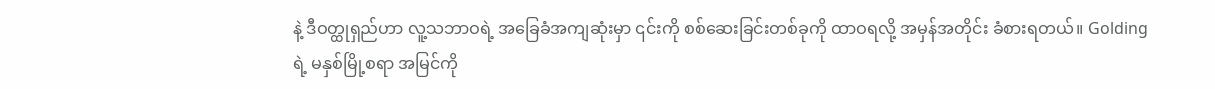နဲ့ ဒီဝတ္ထုရှည်ဟာ လူ့သဘာဝရဲ့ အခြေခံအကျဆုံးမှာ ၎င်းကို စစ်ဆေးခြင်းတစ်ခုကို ထာဝရလို့ အမှန်အတိုင်း ခံစားရတယ်။ Golding ရဲ့ မနှစ်မြို့စရာ အမြင်ကို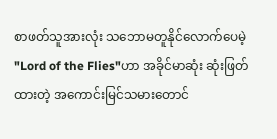စာဖတ်သူအားလုံး သဘောမတူနိုင်လောက်ပေမဲ့ "Lord of the Flies"ဟာ အခိုင်မာဆုံး ဆုံးဖြတ်ထားတဲ့ အကောင်းမြင်သမားတောင်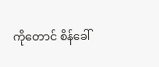ကိုတောင် စိန်ခေါ်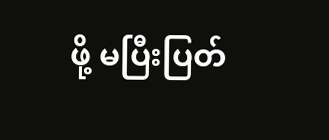ဖို့ မပြီးပြတ်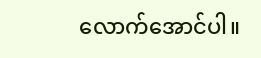လောက်အောင်ပါ။